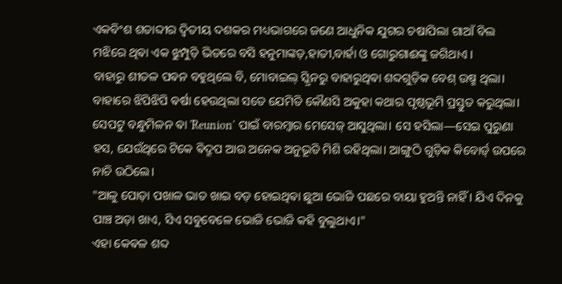ଏକବିଂଶ ଶତାବ୍ଦୀର ଦ୍ଵିତୀୟ ଦଶକର ମଧ୍ୟଭାଗରେ ଜଣେ ଆଧୁନିକ ଯୁଗର ଚଷାପିଲା ଗାଆଁ ବିଲ ମଝିରେ ଥିଵା ଏକ ଝୁମ୍ପୁଡ଼ି ଭିତରେ ବସି ହନୁମାଙ୍କଡ଼,ହାତୀ,ବାର୍ହା ଓ ଗୋରୁଗାଈଙ୍କୁ ଜଗିଥାଏ ।
ବାହାରୁ ଶୀତଳ ପଵନ ବହୁଥିଲେ ବି, ମୋବାଇଲ୍ ସ୍କ୍ରିନରୁ ବାହାରୁଥିଵା ଶବ୍ଦଗୁଡ଼ିକ ବେଶ୍ ଉଷ୍ମ ଥିଲା। ବାହାରେ ଝିପିଝିପି ଵର୍ଷା ହେଉଥିଲା ସତେ ଯେମିତି କୌଣସି ଅକୁହା କଥାର ପୃଷ୍ଠଭୂମି ପ୍ରସ୍ତୁତ କରୁଥିଲା।
ସେପଟୁ ବନ୍ଧୁମିଳନ ଵା 'Reunion' ପାଇଁ ବାରମ୍ବାର ମେସେଜ୍ ଆସୁଥିଲା। ସେ ହସିଲା—ସେଇ ପୁରୁଣା ହସ, ଯେଉଁଥିରେ ଟିକେ ଵିଦ୍ରୂପ ଆଉ ଅନେକ ଅନୁଭୂତି ମିଶି ରହିଥିଲା। ଆଙ୍ଗୁଠି ଗୁଡ଼ିକ କିବୋର୍ଡ୍ ଉପରେ ନାଚି ଉଠିଲେ।
"ଆଳୁ ପୋଡ଼ା ପଖାଳ ଭାତ ଖାଇ ବଡ଼ ହୋଇଥିଵା ଛୁଆ ଭୋଜି ପଛରେ ବାୟା ହୁଅନ୍ତି ନାହିଁ । ଯିଏ ଦିନକୁ ପାଞ୍ଚ ଅଡ଼ା ଖାଏ, ସିଏ ସବୁବେଳେ ଭୋଜି ଭୋଜି କହି ବୁଲୁଥାଏ।"
ଏହା କେଵଳ ଶବ୍ଦ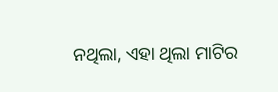ନଥିଲା, ଏହା ଥିଲା ମାଟିର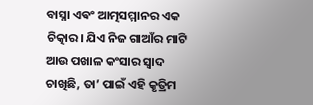ବାସ୍ନା ଏଵଂ ଆତ୍ମସମ୍ମାନର ଏକ ଚିତ୍କାର। ଯିଏ ନିଜ ଗାଆଁର ମାଟି ଆଉ ପଖାଳ କଂସାର ସ୍ୱାଦ ଚାଖିଛି, ତା’ ପାଇଁ ଏହି କୃତ୍ରିମ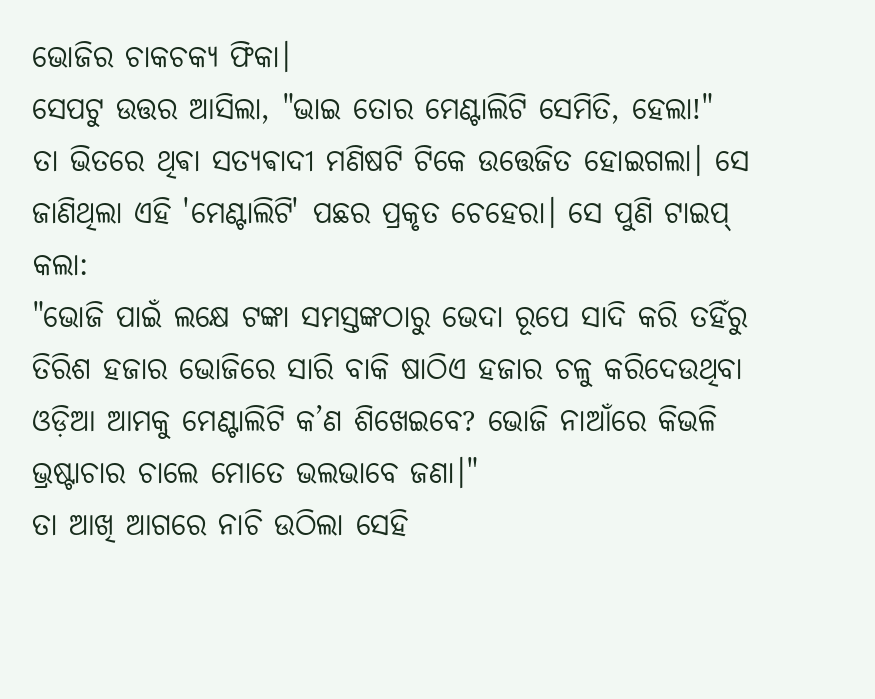ଭୋଜିର ଚାକଚକ୍ୟ ଫିକା।
ସେପଟୁ ଉତ୍ତର ଆସିଲା, "ଭାଇ ତୋର ମେଣ୍ଟାଲିଟି ସେମିତି, ହେଲା!"
ତା ଭିତରେ ଥିଵା ସତ୍ୟଵାଦୀ ମଣିଷଟି ଟିକେ ଉତ୍ତେଜିତ ହୋଇଗଲା। ସେ ଜାଣିଥିଲା ଏହି 'ମେଣ୍ଟାଲିଟି' ପଛର ପ୍ରକୃତ ଚେହେରା। ସେ ପୁଣି ଟାଇପ୍ କଲା:
"ଭୋଜି ପାଇଁ ଲକ୍ଷେ ଟଙ୍କା ସମସ୍ତଙ୍କଠାରୁ ଭେଦା ରୂପେ ସାଦି କରି ତହିଁରୁ ତିରିଶ ହଜାର ଭୋଜିରେ ସାରି ବାକି ଷାଠିଏ ହଜାର ଚଳୁ କରିଦେଉଥିବା ଓଡ଼ିଆ ଆମକୁ ମେଣ୍ଟାଲିଟି କ’ଣ ଶିଖେଇବେ? ଭୋଜି ନାଆଁରେ କିଭଳି ଭ୍ରଷ୍ଟାଚାର ଚାଲେ ମୋତେ ଭଲଭାବେ ଜଣା।"
ତା ଆଖି ଆଗରେ ନାଚି ଉଠିଲା ସେହି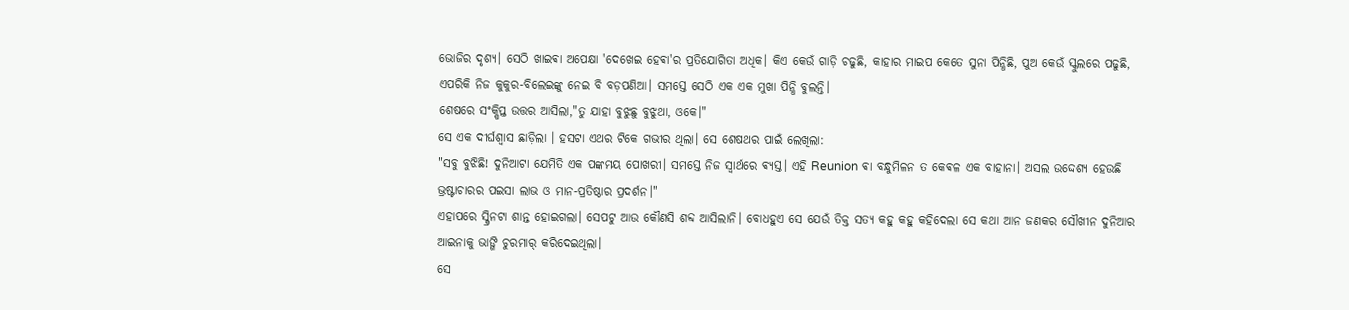ଭୋଜିର ଦୃଶ୍ୟ। ସେଠି ଖାଇଵା ଅପେକ୍ଷା 'ଦେଖେଇ ହେଵା'ର ପ୍ରତିଯୋଗିତା ଅଧିକ। କିଏ କେଉଁ ଗାଡ଼ି ଚଢୁଛି, କାହାର ମାଇପ କେତେ ସୁନା ପିନ୍ଧିଛି, ପୁଅ କେଉଁ ସ୍କୁଲରେ ପଢୁଛି, ଏପରିକି ନିଜ କୁକୁର-ବିଲେଇଙ୍କୁ ନେଇ ବି ବଡ଼ପଣିଆ। ସମସ୍ତେ ସେଠି ଏକ ଏକ ମୁଖା ପିନ୍ଧି ବୁଲନ୍ତି।
ଶେଷରେ ସଂକ୍ଷିପ୍ତ ଉତ୍ତର ଆସିଲା,"ତୁ ଯାହା ବୁଝୁଛୁ ବୁଝୁଥା, ଓକେ।"
ସେ ଏକ ଦୀର୍ଘଶ୍ୱାସ ଛାଡ଼ିଲା । ହସଟା ଏଥର ଟିକେ ଗଭୀର ଥିଲା। ସେ ଶେଷଥର ପାଇଁ ଲେଖିଲା:
"ସବୁ ବୁଝିଛି! ଦୁନିଆଟା ଯେମିତି ଏକ ପଙ୍କମୟ ପୋଖରୀ। ସମସ୍ତେ ନିଜ ସ୍ୱାର୍ଥରେ ଵ୍ୟସ୍ତ। ଏହି Reunion ଵା ବନ୍ଧୁମିଳନ ତ କେଵଳ ଏକ ବାହାନା। ଅସଲ ଉଦ୍ଦେଶ୍ୟ ହେଉଛି ଭ୍ରଷ୍ଟାଚାରର ପଇସା ଲାଭ ଓ ମାନ-ପ୍ରତିଷ୍ଠାର ପ୍ରଦର୍ଶନ।"
ଏହାପରେ ସ୍କ୍ରିନଟା ଶାନ୍ତ ହୋଇଗଲା। ସେପଟୁ ଆଉ କୌଣସି ଶବ୍ଦ ଆସିଲାନି। ବୋଧହୁଏ ସେ ଯେଉଁ ତିକ୍ତ ସତ୍ୟ କହୁ କହୁ କହିଦେଲା ସେ କଥା ଆନ ଜଣକର ସୌଖୀନ ଦୁନିଆର ଆଇନାକୁ ଭାଙ୍ଗି ଚୁରମାର୍ କରିଦେଇଥିଲା।
ସେ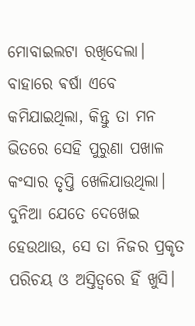ମୋବାଇଲଟା ରଖିଦେଲା। ବାହାରେ ଵର୍ଷା ଏବେ କମିଯାଇଥିଲା, କିନ୍ତୁ ତା ମନ ଭିତରେ ସେହି ପୁରୁଣା ପଖାଳ କଂସାର ତୃପ୍ତି ଖେଳିଯାଉଥିଲା। ଦୁନିଆ ଯେତେ ଦେଖେଇ ହେଉଥାଉ, ସେ ତା ନିଜର ପ୍ରକୃତ ପରିଚୟ ଓ ଅସ୍ତିତ୍ବରେ ହିଁ ଖୁସି।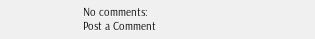No comments:
Post a Comment